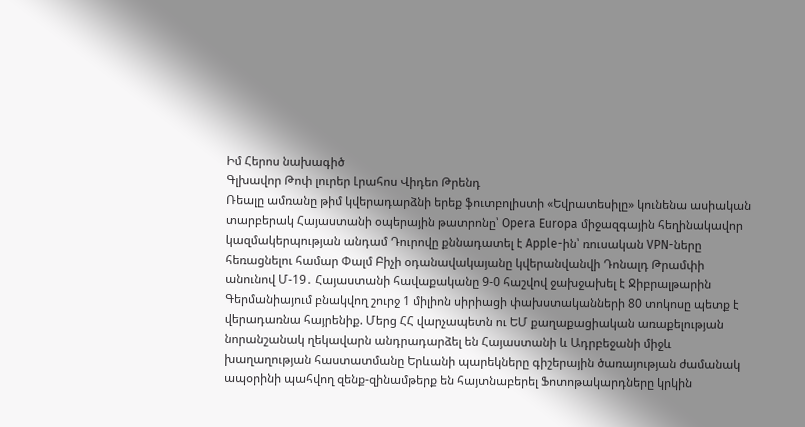Իմ Հերոս նախագիծ
Գլխավոր Թոփ լուրեր Լրահոս Վիդեո Թրենդ
Ռեալը ամռանը թիմ կվերադարձնի երեք ֆուտբոլիստի «Եվրատեսիլը» կունենա ասիական տարբերակ Հայաստանի օպերային թատրոնը՝ Opera Europa միջազգային հեղինակավոր կազմակերպության անդամ Դուրովը քննադատել է Apple-ին՝ ռուսական VPN-ները հեռացնելու համար Փալմ Բիչի օդանավակայանը կվերանվանվի Դոնալդ Թրամփի անունով Մ-19․ Հայաստանի հավաքականը 9-0 հաշվով ջախջախել է Ջիբրալթարին Գերմանիայում բնակվող շուրջ 1 միլիոն սիրիացի փախստականների 80 տոկոսը պետք է վերադառնա հայրենիք. Մերց ՀՀ վարչապետն ու ԵՄ քաղաքացիական առաքելության նորանշանակ ղեկավարն անդրադարձել են Հայաստանի և Ադրբեջանի միջև խաղաղության հաստատմանը Երևանի պարեկները գիշերային ծառայության ժամանակ ապօրինի պահվող զենք-զինամթերք են հայտնաբերել Ֆոտոթակարդները կրկին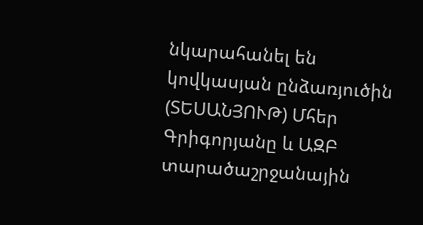նկարահանել են կովկասյան ընձառյուծին (ՏԵՍԱՆՅՈՒԹ) Մհեր Գրիգորյանը և ԱԶԲ տարածաշրջանային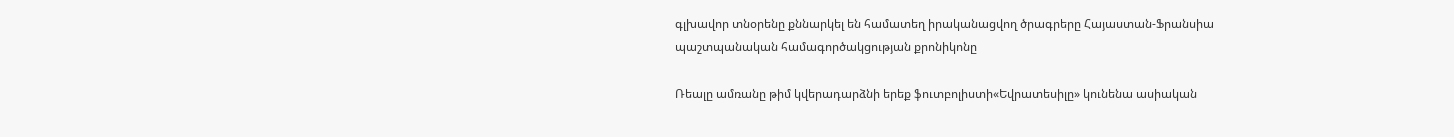գլխավոր տնօրենը քննարկել են համատեղ իրականացվող ծրագրերը Հայաստան-Ֆրանսիա պաշտպանական համագործակցության քրոնիկոնը

Ռեալը ամռանը թիմ կվերադարձնի երեք ֆուտբոլիստի«Եվրատեսիլը» կունենա ասիական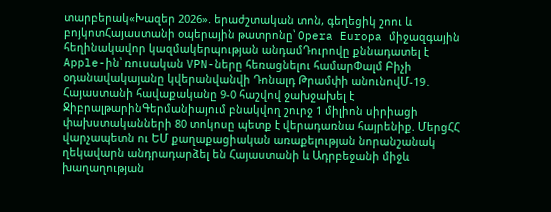տարբերակ«Խազեր 2026». երաժշտական տոն, գեղեցիկ շոու և բոյկոտՀայաստանի օպերային թատրոնը՝ Opera Europa միջազգային հեղինակավոր կազմակերպության անդամԴուրովը քննադատել է Apple-ին՝ ռուսական VPN-ները հեռացնելու համարՓալմ Բիչի օդանավակայանը կվերանվանվի Դոնալդ Թրամփի անունովՄ-19․ Հայաստանի հավաքականը 9-0 հաշվով ջախջախել է ՋիբրալթարինԳերմանիայում բնակվող շուրջ 1 միլիոն սիրիացի փախստականների 80 տոկոսը պետք է վերադառնա հայրենիք. ՄերցՀՀ վարչապետն ու ԵՄ քաղաքացիական առաքելության նորանշանակ ղեկավարն անդրադարձել են Հայաստանի և Ադրբեջանի միջև խաղաղության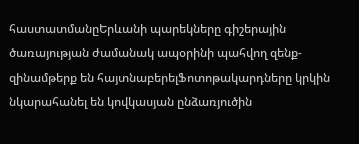հաստատմանըԵրևանի պարեկները գիշերային ծառայության ժամանակ ապօրինի պահվող զենք-զինամթերք են հայտնաբերելՖոտոթակարդները կրկին նկարահանել են կովկասյան ընձառյուծին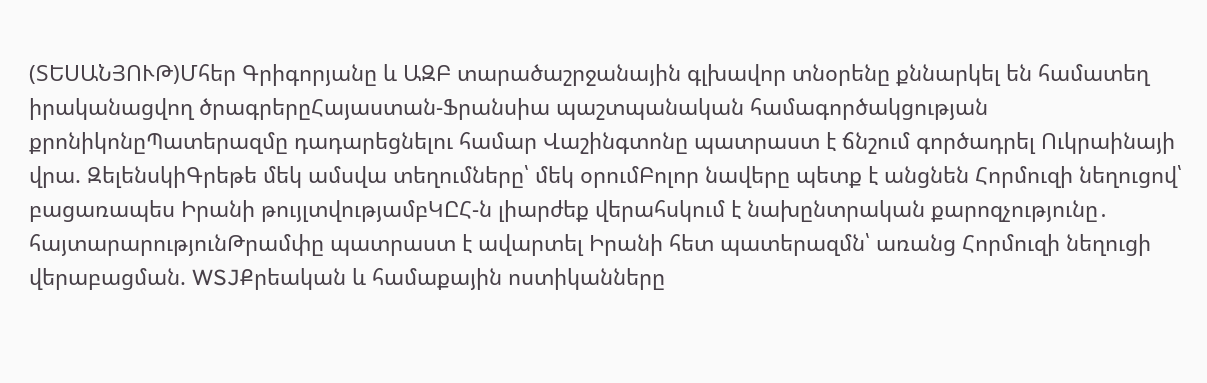(ՏԵՍԱՆՅՈՒԹ)Մհեր Գրիգորյանը և ԱԶԲ տարածաշրջանային գլխավոր տնօրենը քննարկել են համատեղ իրականացվող ծրագրերըՀայաստան-Ֆրանսիա պաշտպանական համագործակցության քրոնիկոնըՊատերազմը դադարեցնելու համար Վաշինգտոնը պատրաստ է ճնշում գործադրել Ուկրաինայի վրա. ԶելենսկիԳրեթե մեկ ամսվա տեղումները՝ մեկ օրումԲոլոր նավերը պետք է անցնեն Հորմուզի նեղուցով՝ բացառապես Իրանի թույլտվությամբԿԸՀ-ն լիարժեք վերահսկում է նախընտրական քարոզչությունը․ հայտարարությունԹրամփը պատրաստ է ավարտել Իրանի հետ պատերազմն՝ առանց Հորմուզի նեղուցի վերաբացման. WSJՔրեական և համաքային ոստիկանները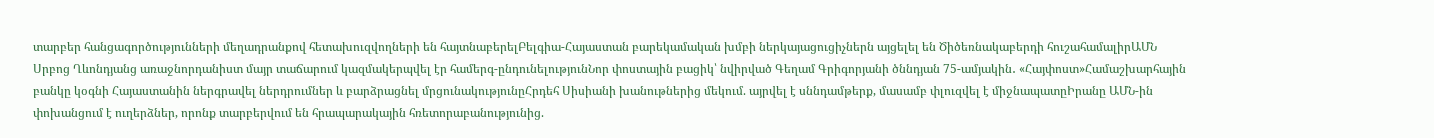տարբեր հանցագործությունների մեղադրանքով հետախուզվողների են հայտնաբերելԲելգիա-Հայաստան բարեկամական խմբի ներկայացուցիչներն այցելել են Ծիծեռնակաբերդի հուշահամալիրԱՄՆ Սրբոց Ղևոնդյանց առաջնորդանիստ մայր տաճարում կազմակերպվել էր համերգ-ընդունելությունՆոր փոստային բացիկ՝ նվիրված Գեղամ Գրիգորյանի ծննդյան 75-ամյակին․ «Հայփոստ»Համաշխարհային բանկը կօգնի Հայաստանին ներգրավել ներդրումներ և բարձրացնել մրցունակությունըՀրդեհ Սիսիանի խանութներից մեկում. այրվել է սննդամթերք, մասամբ փլուզվել է միջնապատըԻրանը ԱՄՆ-ին փոխանցում է ուղերձներ, որոնք տարբերվում են հրապարակային հռետորաբանությունից.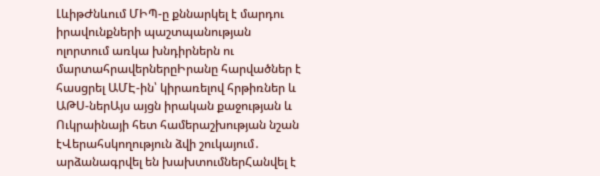ԼևիթԺնևում ՄԻՊ-ը քննարկել է մարդու իրավունքների պաշտպանության ոլորտում առկա խնդիրներն ու մարտահրավերներըԻրանը հարվածներ է հասցրել ԱՄԷ-ին՝ կիրառելով հրթիռներ և ԱԹՍ-ներԱյս այցն իրական քաջության և Ուկրաինայի հետ համերաշխության նշան էՎերահսկողություն ձվի շուկայում․ արձանագրվել են խախտումներՀանվել է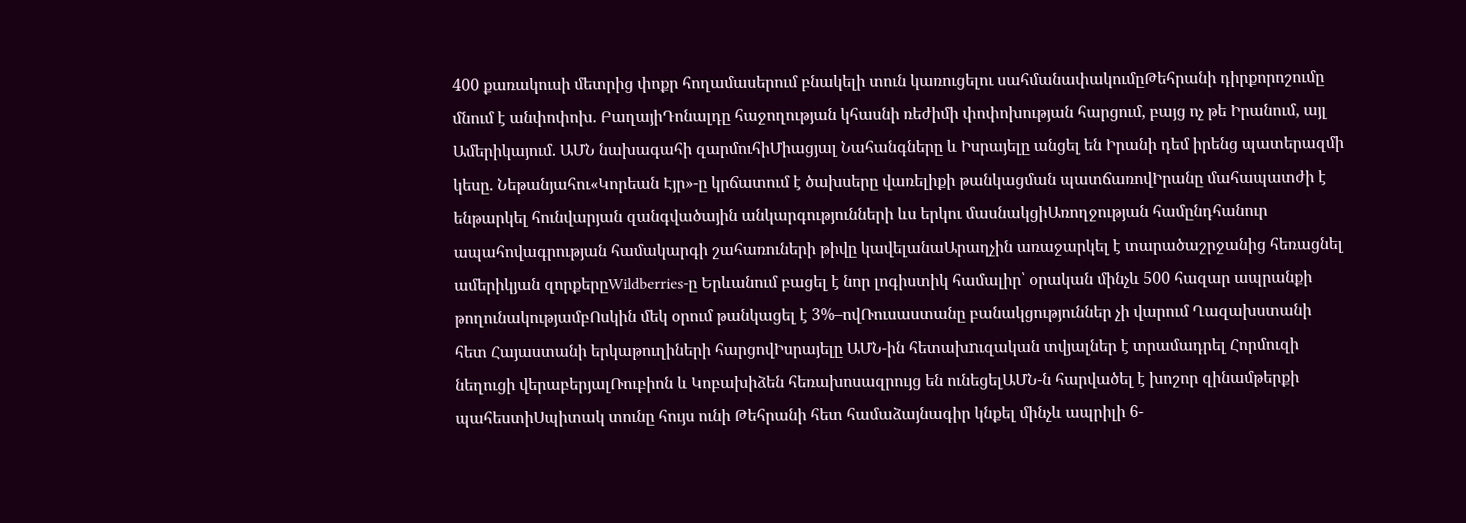400 քառակուսի մետրից փոքր հողամասերում բնակելի տուն կառուցելու սահմանափակումըԹեհրանի դիրքորոշումը մնում է անփոփոխ. ԲաղայիԴոնալդը հաջողության կհասնի ռեժիմի փոփոխության հարցում, բայց ոչ թե Իրանում, այլ Ամերիկայում. ԱՄՆ նախագահի զարմուհիՄիացյալ Նահանգները և Իսրայելը անցել են Իրանի դեմ իրենց պատերազմի կեսը. Նեթանյահու«Կորեան Էյր»-ը կրճատում է ծախսերը վառելիքի թանկացման պատճառովԻրանը մահապատժի է ենթարկել հունվարյան զանգվածային անկարգությունների ևս երկու մասնակցիԱռողջության համընդհանուր ապահովագրության համակարգի շահառուների թիվը կավելանաԱրաղչին առաջարկել է տարածաշրջանից հեռացնել ամերիկյան զորքերըWildberries-ը Երևանում բացել է նոր լոգիստիկ համալիր՝ օրական մինչև 500 հազար ապրանքի թողունակությամբՈսկին մեկ օրում թանկացել է 3%–ովՌուսաստանը բանակցություններ չի վարում Ղազախստանի հետ Հայաստանի երկաթուղիների հարցովԻսրայելը ԱՄՆ-ին հետախnւզական տվյալներ է տրամադրել Հորմուզի նեղուցի վերաբերյալՌուբիոն և Կոբախիձեն հեռախոսազրույց են ունեցելԱՄՆ-ն հարվածել է խոշոր զինամթերքի պահեստիՍպիտակ տունը հույս ունի Թեհրանի հետ համաձայնագիր կնքել մինչև ապրիլի 6-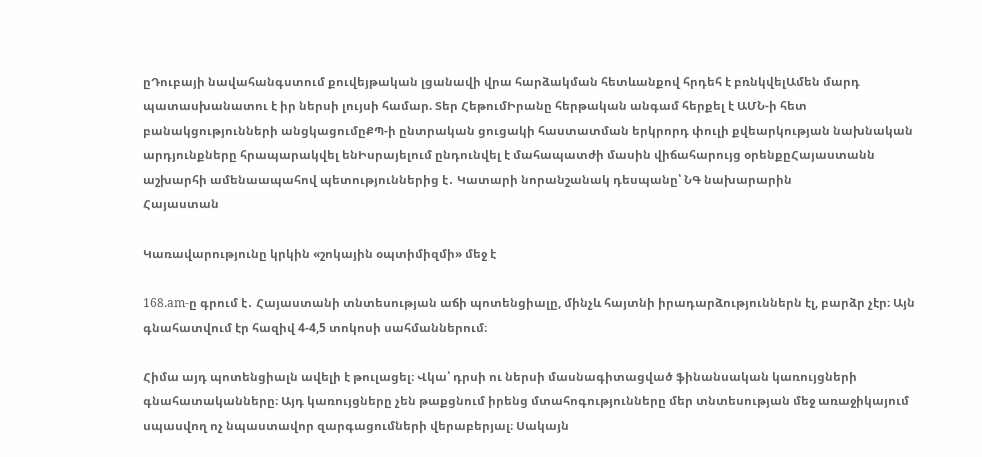ըԴուբայի նավահանգստում քուվեյթական լցանավի վրա հարձակման հետևանքով հրդեհ է բռնկվելԱմեն մարդ պատասխանատու է իր ներսի լույսի համար. Տեր ՀեթումԻրանը հերթական անգամ հերքել է ԱՄՆ-ի հետ բանակցությունների անցկացումըՔՊ-ի ընտրական ցուցակի հաստատման երկրորդ փուլի քվեարկության նախնական արդյունքները հրապարակվել ենԻսրայելում ընդունվել է մահապատժի մասին վիճահարույց օրենքըՀայաստանն աշխարհի ամենաապահով պետություններից է․ Կատարի նորանշանակ դեսպանը՝ ՆԳ նախարարին
Հայաստան

Կառավարությունը կրկին «շոկային օպտիմիզմի» մեջ է

168.am-ը գրում է․ Հայաստանի տնտեսության աճի պոտենցիալը, մինչև հայտնի իրադարձություններն էլ, բարձր չէր։ Այն գնահատվում էր հազիվ 4-4,5 տոկոսի սահմաններում։

Հիմա այդ պոտենցիալն ավելի է թուլացել։ Վկա՝ դրսի ու ներսի մասնագիտացված ֆինանսական կառույցների գնահատականները։ Այդ կառույցները չեն թաքցնում իրենց մտահոգությունները մեր տնտեսության մեջ առաջիկայում սպասվող ոչ նպաստավոր զարգացումների վերաբերյալ։ Սակայն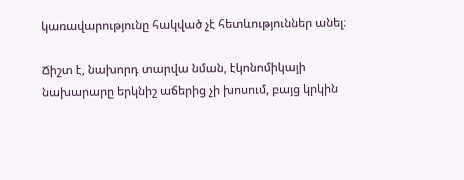կառավարությունը հակված չէ հետևություններ անել։

Ճիշտ է, նախորդ տարվա նման, էկոնոմիկայի նախարարը երկնիշ աճերից չի խոսում, բայց կրկին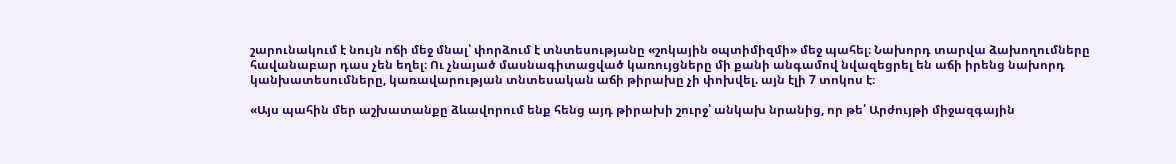շարունակում է նույն ոճի մեջ մնալ՝ փորձում է տնտեսությանը «շոկային օպտիմիզմի» մեջ պահել։ Նախորդ տարվա ձախողումները հավանաբար դաս չեն եղել։ Ու չնայած մասնագիտացված կառույցները մի քանի անգամով նվազեցրել են աճի իրենց նախորդ կանխատեսումները, կառավարության տնտեսական աճի թիրախը չի փոխվել. այն էլի 7 տոկոս է։

«Այս պահին մեր աշխատանքը ձևավորում ենք հենց այդ թիրախի շուրջ՝ անկախ նրանից, որ թե՛ Արժույթի միջազգային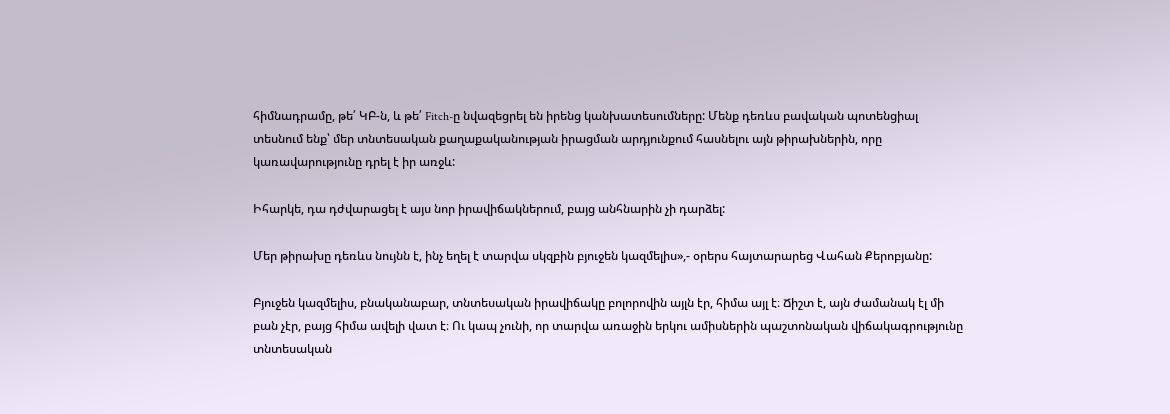հիմնադրամը, թե՛ ԿԲ-ն, և թե՛ Fitch-ը նվազեցրել են իրենց կանխատեսումները: Մենք դեռևս բավական պոտենցիալ տեսնում ենք՝ մեր տնտեսական քաղաքականության իրացման արդյունքում հասնելու այն թիրախներին, որը կառավարությունը դրել է իր առջև:

Իհարկե, դա դժվարացել է այս նոր իրավիճակներում, բայց անհնարին չի դարձել:

Մեր թիրախը դեռևս նույնն է, ինչ եղել է տարվա սկզբին բյուջեն կազմելիս»,- օրերս հայտարարեց Վահան Քերոբյանը:

Բյուջեն կազմելիս, բնականաբար, տնտեսական իրավիճակը բոլորովին այլն էր, հիմա այլ է։ Ճիշտ է, այն ժամանակ էլ մի բան չէր, բայց հիմա ավելի վատ է։ Ու կապ չունի, որ տարվա առաջին երկու ամիսներին պաշտոնական վիճակագրությունը տնտեսական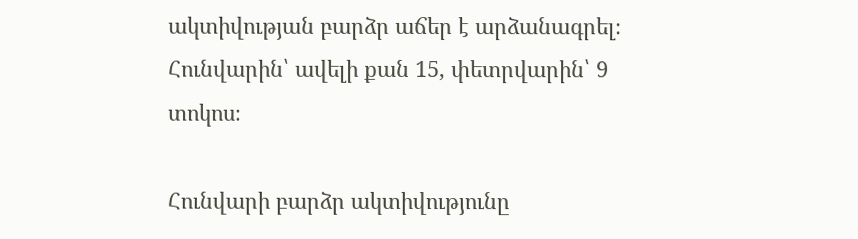ակտիվության բարձր աճեր է արձանագրել։ Հունվարին՝ ավելի քան 15, փետրվարին՝ 9 տոկոս։

Հունվարի բարձր ակտիվությունը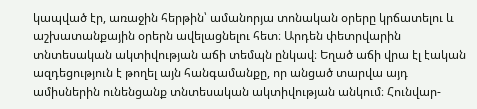կապված էր, առաջին հերթին՝ ամանորյա տոնական օրերը կրճատելու և աշխատանքային օրերն ավելացնելու հետ։ Արդեն փետրվարին տնտեսական ակտիվության աճի տեմպն ընկավ։ Եղած աճի վրա էլ էական ազդեցություն է թողել այն հանգամանքը, որ անցած տարվա այդ ամիսներին ունենցանք տնտեսական ակտիվության անկում։ Հունվար-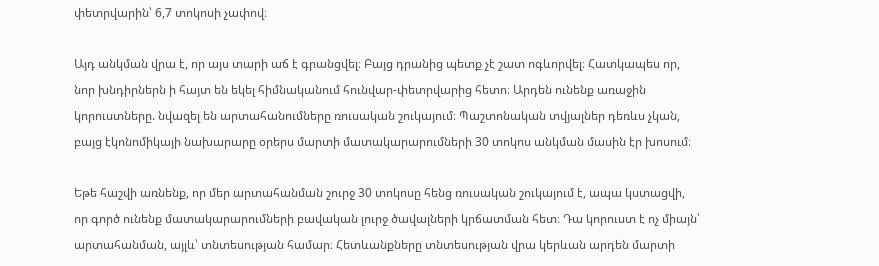փետրվարին՝ 6,7 տոկոսի չափով։

Այդ անկման վրա է, որ այս տարի աճ է գրանցվել։ Բայց դրանից պետք չէ շատ ոգևորվել։ Հատկապես որ, նոր խնդիրներն ի հայտ են եկել հիմնականում հունվար-փետրվարից հետո։ Արդեն ունենք առաջին կորուստները. նվազել են արտահանումները ռուսական շուկայում։ Պաշտոնական տվյալներ դեռևս չկան, բայց էկոնոմիկայի նախարարը օրերս մարտի մատակարարումների 30 տոկոս անկման մասին էր խոսում։

Եթե հաշվի առնենք, որ մեր արտահանման շուրջ 30 տոկոսը հենց ռուսական շուկայում է, ապա կստացվի, որ գործ ունենք մատակարարումների բավական լուրջ ծավալների կրճատման հետ։ Դա կորուստ է ոչ միայն՝ արտահանման, այլև՝ տնտեսության համար։ Հետևանքները տնտեսության վրա կերևան արդեն մարտի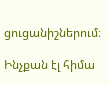ցուցանիշներում։

Ինչքան էլ հիմա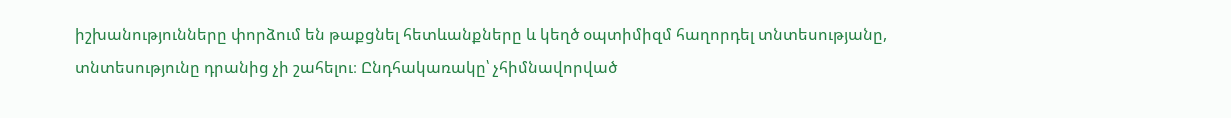իշխանությունները փորձում են թաքցնել հետևանքները և կեղծ օպտիմիզմ հաղորդել տնտեսությանը, տնտեսությունը դրանից չի շահելու։ Ընդհակառակը՝ չհիմնավորված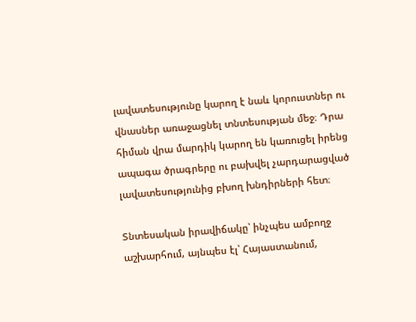լավատեսությունը կարող է նաև կորուստներ ու վնասներ առաջացնել տնտեսության մեջ։ Դրա հիման վրա մարդիկ կարող են կառուցել իրենց ապագա ծրագրերը ու բախվել չարդարացված լավատեսությունից բխող խնդիրների հետ։

Տնտեսական իրավիճակը՝ ինչպես ամբողջ աշխարհում, այնպես էլ՝ Հայաստանում,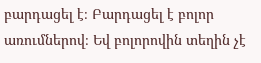բարդացել է։ Բարդացել է բոլոր առումներով։ Եվ բոլորովին տեղին չէ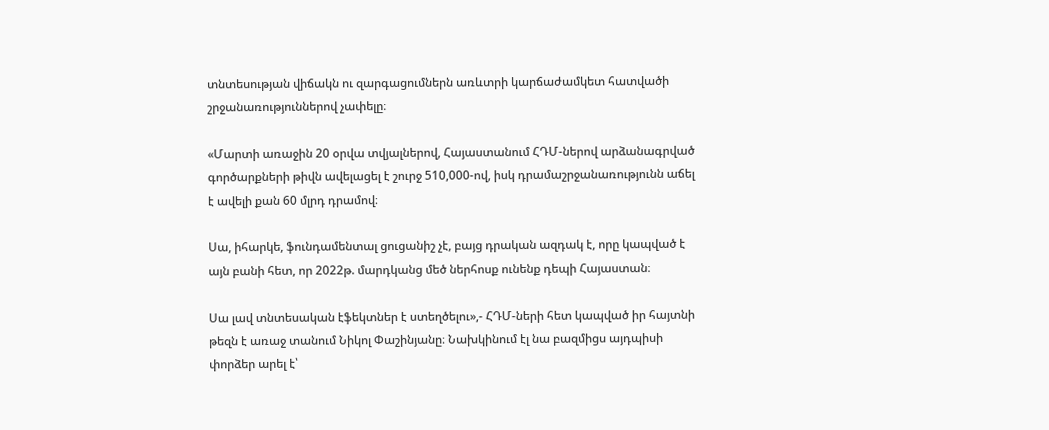տնտեսության վիճակն ու զարգացումներն առևտրի կարճաժամկետ հատվածի շրջանառություններով չափելը։

«Մարտի առաջին 20 օրվա տվյալներով, Հայաստանում ՀԴՄ-ներով արձանագրված գործարքների թիվն ավելացել է շուրջ 510,000-ով, իսկ դրամաշրջանառությունն աճել է ավելի քան 60 մլրդ դրամով։

Սա, իհարկե, ֆունդամենտալ ցուցանիշ չէ, բայց դրական ազդակ է, որը կապված է այն բանի հետ, որ 2022թ. մարդկանց մեծ ներհոսք ունենք դեպի Հայաստան։

Սա լավ տնտեսական էֆեկտներ է ստեղծելու»,- ՀԴՄ-ների հետ կապված իր հայտնի թեզն է առաջ տանում Նիկոլ Փաշինյանը։ Նախկինում էլ նա բազմիցս այդպիսի փորձեր արել է՝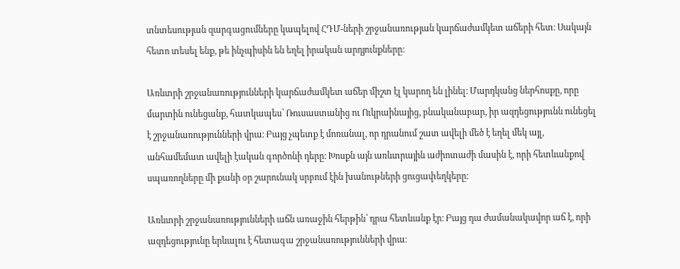տնտեսության զարգացումները կապելով ՀԴՄ-ների շրջանառության կարճաժամկետ աճերի հետ։ Սակայն հետո տեսել ենք, թե ինչպիսին են եղել իրական արդյունքները։

Առևտրի շրջանառությունների կարճաժամկետ աճեր միշտ էլ կարող են լինել։ Մարդկանց ներհոսքը, որը մարտին ունեցանք, հատկապես՝ Ռուսաստանից ու Ուկրաինայից, բնականաբար, իր ազդեցությունն ունեցել է շրջանառությունների վրա։ Բայց չպետք է մոռանալ, որ դրանում շատ ավելի մեծ է եղել մեկ այլ, անհամեմատ ավելի էական գործոնի դերը։ Խոսքն այն առևտրային աժիոտաժի մասին է, որի հետևանքով սպառողները մի քանի օր շարունակ սրբում էին խանութների ցուցափեղկերը։

Առևտրի շրջանառությունների աճն առաջին հերթին՝ դրա հետևանք էր։ Բայց դա ժամանակավոր աճ է, որի ազդեցությունը երևալու է հետագա շրջանառությունների վրա։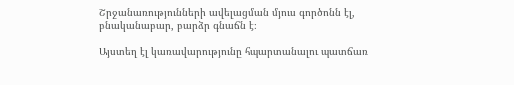Շրջանառությունների ավելացման մյուս գործոնն էլ, բնականաբար, բարձր գնաճն է։

Այստեղ էլ կառավարությունը հպարտանալու պատճառ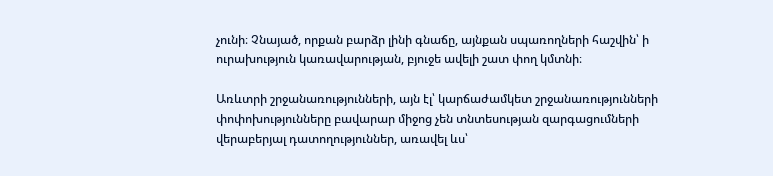չունի։ Չնայած, որքան բարձր լինի գնաճը, այնքան սպառողների հաշվին՝ ի ուրախություն կառավարության, բյուջե ավելի շատ փող կմտնի։

Առևտրի շրջանառությունների, այն էլ՝ կարճաժամկետ շրջանառությունների փոփոխությունները բավարար միջոց չեն տնտեսության զարգացումների վերաբերյալ դատողություններ, առավել ևս՝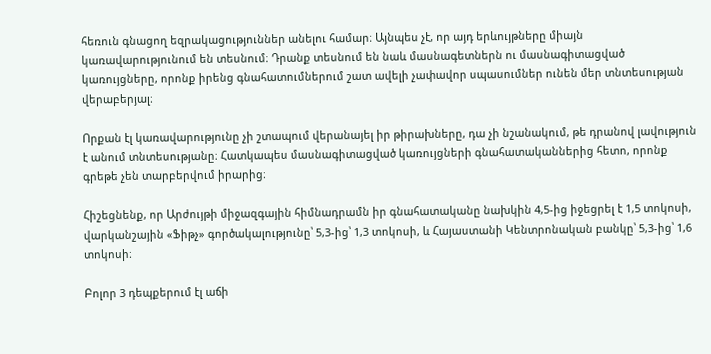հեռուն գնացող եզրակացություններ անելու համար։ Այնպես չէ, որ այդ երևույթները միայն կառավարությունում են տեսնում։ Դրանք տեսնում են նաև մասնագետներն ու մասնագիտացված կառույցները, որոնք իրենց գնահատումներում շատ ավելի չափավոր սպասումներ ունեն մեր տնտեսության վերաբերյալ։

Որքան էլ կառավարությունը չի շտապում վերանայել իր թիրախները, դա չի նշանակում, թե դրանով լավություն է անում տնտեսությանը։ Հատկապես մասնագիտացված կառույցների գնահատականներից հետո, որոնք գրեթե չեն տարբերվում իրարից։

Հիշեցնենք, որ Արժույթի միջազգային հիմնադրամն իր գնահատականը նախկին 4,5-ից իջեցրել է 1,5 տոկոսի, վարկանշային «Ֆիթչ» գործակալությունը՝ 5,3-ից՝ 1,3 տոկոսի, և Հայաստանի Կենտրոնական բանկը՝ 5,3-ից՝ 1,6 տոկոսի։

Բոլոր 3 դեպքերում էլ աճի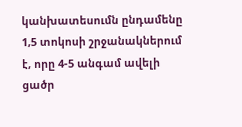կանխատեսումն ընդամենը 1,5 տոկոսի շրջանակներում է, որը 4-5 անգամ ավելի ցածր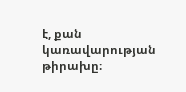է, քան կառավարության թիրախը։